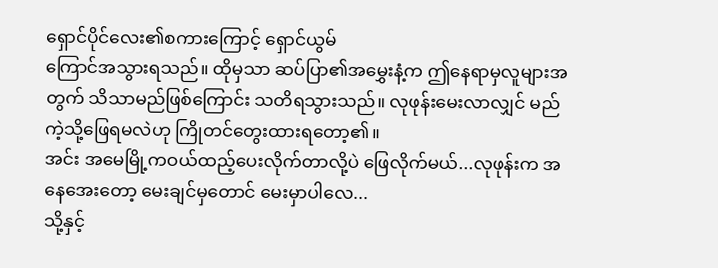ရှောင်ပိုင်လေး၏စကားကြောင့် ရှောင်ယွမ်
ကြောင်အသွားရသည်။ ထိုမှသာ ဆပ်ပြာ၏အမွှေးနံ့က ဤနေရာမှလူများအတွက် သိသာမည်ဖြစ်ကြောင်း သတိရသွားသည်။ လုဖုန်းမေးလာလျှင် မည်ကဲ့သို့ဖြေရမလဲဟု ကြိုတင်တွေးထားရတော့၏။
အင်း အမေမြို့ကဝယ်ထည့်ပေးလိုက်တာလို့ပဲ ဖြေလိုက်မယ်...လုဖုန်းက အနေအေးတော့ မေးချင်မှတောင် မေးမှာပါလေ...
သို့နှင့်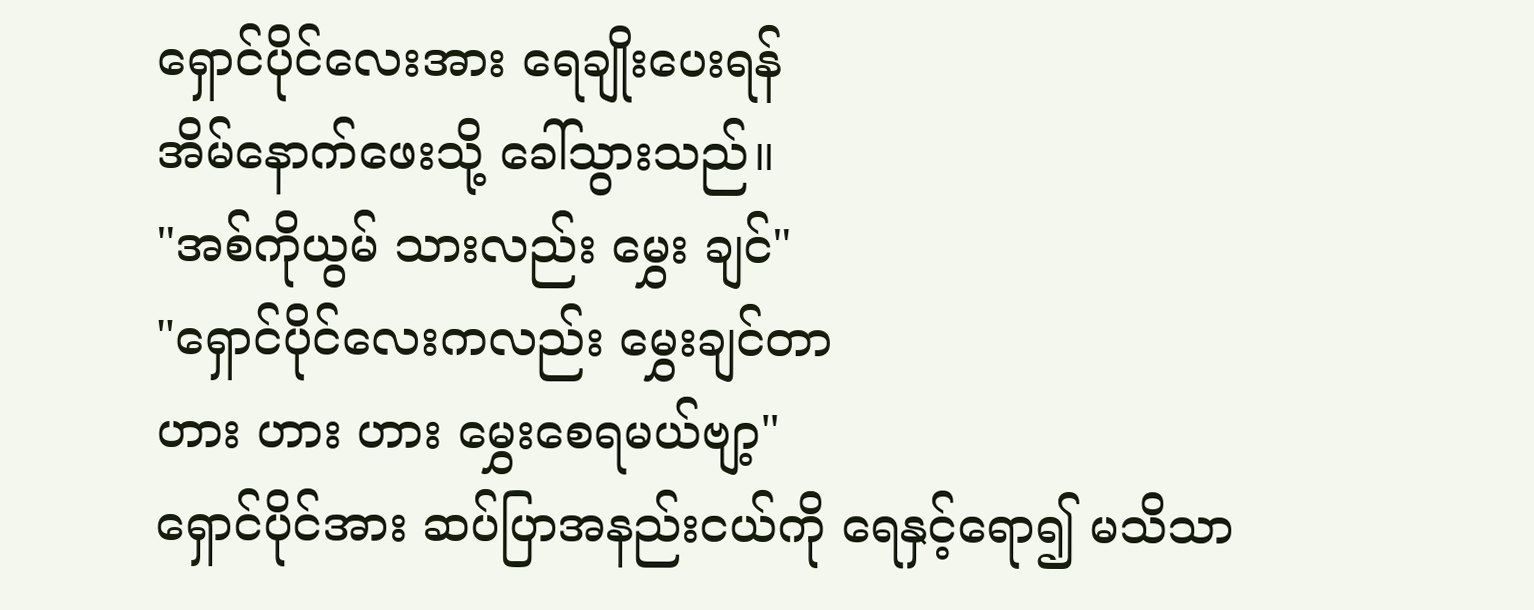ရှောင်ပိုင်လေးအား ရေချိုးပေးရန်
အိမ်နောက်ဖေးသို့ ခေါ်သွားသည်။
"အစ်ကိုယွမ် သားလည်း မွှေး ချင်"
"ရှောင်ပိုင်လေးကလည်း မွှေးချင်တာ
ဟား ဟား ဟား မွှေးစေရမယ်ဗျာ့"
ရှောင်ပိုင်အား ဆပ်ပြာအနည်းငယ်ကို ရေနှင့်ရော၍ မသိသာ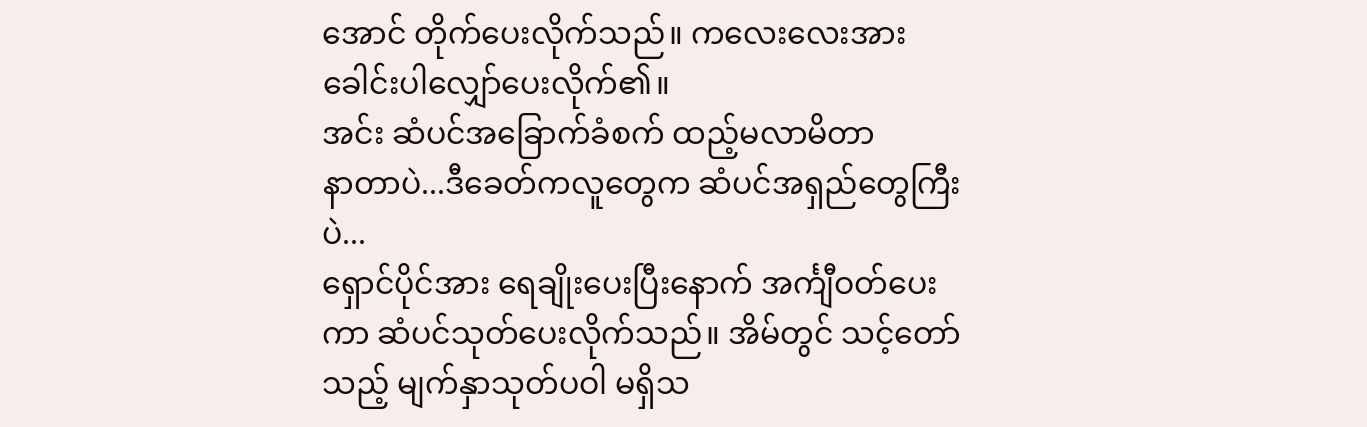အောင် တိုက်ပေးလိုက်သည်။ ကလေးလေးအား ခေါင်းပါလျှော်ပေးလိုက်၏။
အင်း ဆံပင်အခြောက်ခံစက် ထည့်မလာမိတာ
နာတာပဲ...ဒီခေတ်ကလူတွေက ဆံပင်အရှည်တွေကြီးပဲ...
ရှောင်ပိုင်အား ရေချိုးပေးပြီးနောက် အင်္ကျီဝတ်ပေးကာ ဆံပင်သုတ်ပေးလိုက်သည်။ အိမ်တွင် သင့်တော်သည့် မျက်နှာသုတ်ပဝါ မရှိသ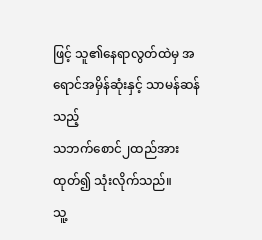ဖြင့် သူ၏နေရာလွတ်ထဲမှ အရောင်အမှိန်ဆုံးနှင့် သာမန်ဆန်သည့်
သဘက်စောင်၂ထည်အား ထုတ်၍ သုံးလိုက်သည်။
သူ့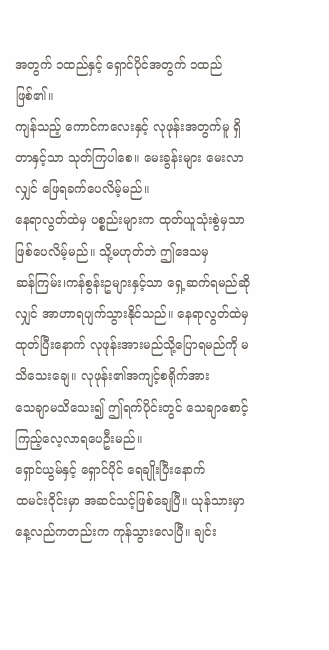အတွက် ၁ထည်နှင့် ရှောင်ပိုင်အတွက် ၁ထည်ဖြစ်၏။
ကျန်သည့် ကောင်ကလေးနှင့် လုဖုန်းအတွက်မူ ရှိတာနှင့်သာ သုတ်ကြပါစေ။ မေးခွန်းများ မေးလာလျှင် ဖြေရခက်ပေလိမ့်မည်။
နေရာလွတ်ထဲမှ ပစ္စည်းများက ထုတ်ယူသုံးစွဲမှသာဖြစ်ပေလိမ့်မည်။ သို့မဟုတ်ဘဲ ဤဒေသမှ
ဆန်ကြမ်း၊ကန်စွန်းဥများနှင့်သာ ရှေ့ဆက်ရမည်ဆိုလျှင် အာဟာရပျက်သွားနိုင်သည်။ နေရာလွတ်ထဲမှထုတ်ပြီးနောက် လုဖုန်းအားမည်သို့ပြောရမည်ကို မသိသေးချေ။ လုဖုန်း၏အကျင့်စရိုက်အား
သေချာမသိသေး၍ ဤရက်ပိုင်းတွင် သေချာစောင့်ကြည့်လေ့လာရပေဦးမည်။
ရှောင်ယွမ်နှင့် ရှောင်ပိုင် ရေချိုးပြီးနောက်
ထမင်းဝိုင်းမှာ အဆင်သင့်ဖြစ်ချေပြီ။ ယုန်သားမှာ နေ့လည်ကတည်းက ကုန်သွားလေပြီ။ ချင်း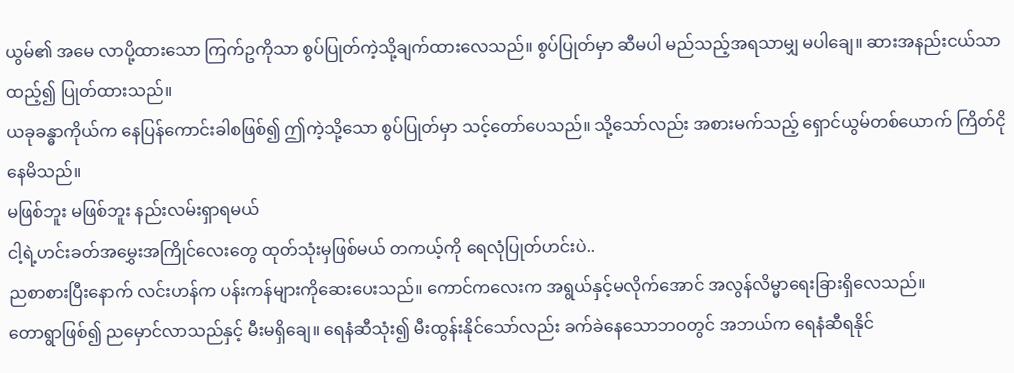ယွမ်၏ အမေ လာပို့ထားသော ကြက်ဥကိုသာ စွပ်ပြုတ်ကဲ့သို့ချက်ထားလေသည်။ စွပ်ပြုတ်မှာ ဆီမပါ မည်သည့်အရသာမျှ မပါချေ။ ဆားအနည်းငယ်သာထည့်၍ ပြုတ်ထားသည်။
ယခုခန္ဓာကိုယ်က နေပြန်ကောင်းခါစဖြစ်၍ ဤကဲ့သို့သော စွပ်ပြုတ်မှာ သင့်တော်ပေသည်။ သို့သော်လည်း အစားမက်သည့် ရှောင်ယွမ်တစ်ယောက် ကြိတ်ငိုနေမိသည်။
မဖြစ်ဘူး မဖြစ်ဘူး နည်းလမ်းရှာရမယ်
ငါ့ရဲ့ဟင်းခတ်အမွှေးအကြိုင်လေးတွေ ထုတ်သုံးမှဖြစ်မယ် တကယ့်ကို ရေလုံပြုတ်ဟင်းပဲ..
ညစာစားပြီးနောက် လင်းဟန်က ပန်းကန်များကိုဆေးပေးသည်။ ကောင်ကလေးက အရွယ်နှင့်မလိုက်အောင် အလွန်လိမ္မာရေးခြားရှိလေသည်။
တောရွာဖြစ်၍ ညမှောင်လာသည်နှင့် မီးမရှိချေ။ ရေနံဆီသုံး၍ မီးထွန်းနိုင်သော်လည်း ခက်ခဲနေသောဘဝတွင် အဘယ်က ရေနံဆီရနိုင်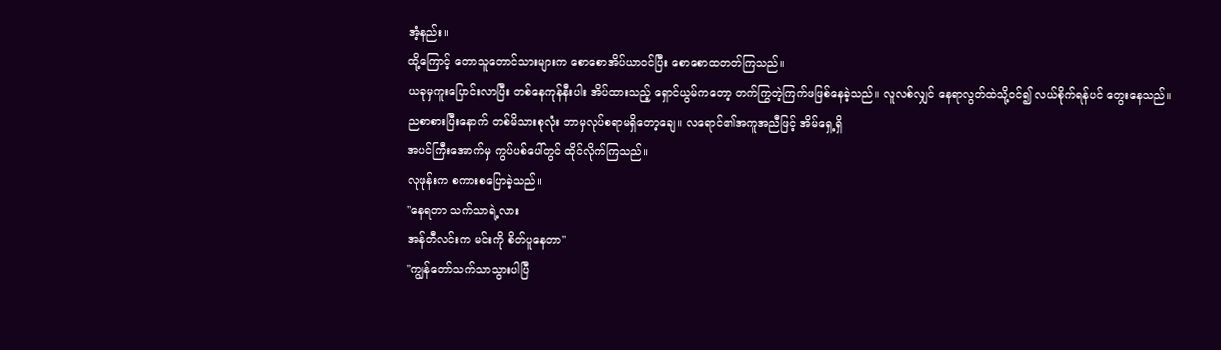အံ့နည်း။
ထို့ကြောင့် တောသူတောင်သားများက စောစောအိပ်ယာဝင်ပြီး စောစောထတတ်ကြသည်။
ယခုမှကူးပြောင်းလာပြီး တစ်နေကုန်နီးပါး အိပ်ထားသည့် ရှောင်ယွမ်ကတော့ တက်ကြွတဲ့ကြက်ဖဖြစ်နေခဲ့သည်။ လူလစ်လျှင် နေရာလွတ်ထဲသို့ဝင်၍ လယ်စိုက်ရန်ပင် တွေးနေသည်။
ညစာစားပြီးနောက် တစ်မိသားစုလုံး ဘာမှလုပ်စရာမရှိတော့ချေ။ လရောင်၏အကူအညီဖြင့် အိမ်ရှေ့ရှိ
အပင်ကြီးအောက်မှ ကွပ်ပစ်ပေါ်တွင် ထိုင်လိုက်ကြသည်။
လုဖုန်းက စကားစပြောခဲ့သည်။
"နေရတာ သက်သာရဲ့လား
အန်တီလင်းက မင်းကို စိတ်ပူနေတာ"
"ကျွန်တော်သက်သာသွားပါပြီ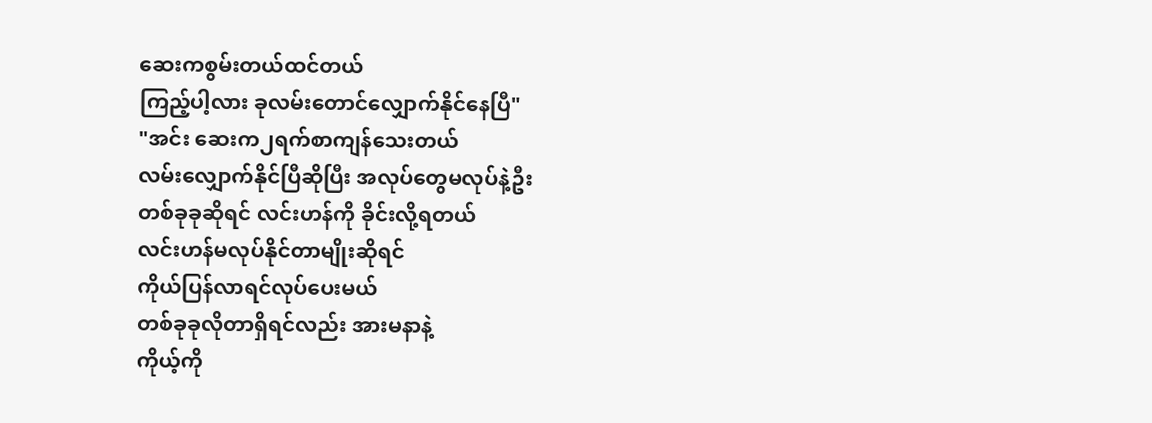ဆေးကစွမ်းတယ်ထင်တယ်
ကြည့်ပါ့လား ခုလမ်းတောင်လျှောက်နိုင်နေပြီ"
"အင်း ဆေးက၂ရက်စာကျန်သေးတယ်
လမ်းလျှောက်နိုင်ပြီဆိုပြီး အလုပ်တွေမလုပ်နဲ့ဦး
တစ်ခုခုဆိုရင် လင်းဟန်ကို ခိုင်းလို့ရတယ်
လင်းဟန်မလုပ်နိုင်တာမျိုးဆိုရင်
ကိုယ်ပြန်လာရင်လုပ်ပေးမယ်
တစ်ခုခုလိုတာရှိရင်လည်း အားမနာနဲ့
ကိုယ့်ကို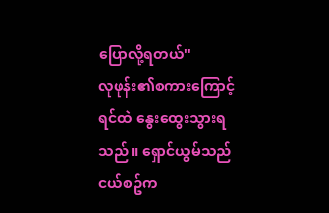ပြောလို့ရတယ်"
လုဖုန်း၏စကားကြောင့် ရင်ထဲ နွေးထွေးသွားရသည်။ ရှောင်ယွမ်သည် ငယ်စဥ်က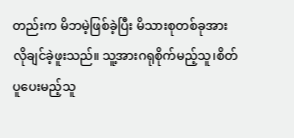တည်းက မိဘမဲ့ဖြစ်ခဲ့ပြီး မိသားစုတစ်ခုအား လိုချင်ခဲ့ဖူးသည်။ သူ့အားဂရုစိုက်မည့်သူ၊စိတ်ပူပေးမည့်သူ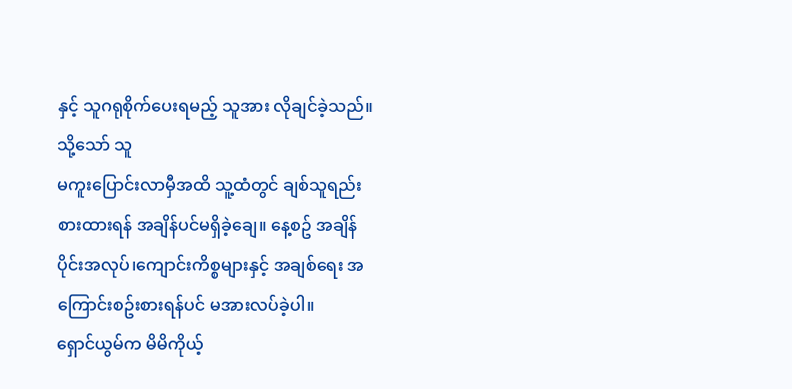နှင့် သူဂရုစိုက်ပေးရမည့် သူအား လိုချင်ခဲ့သည်။ သို့သော် သူ
မကူးပြောင်းလာမှီအထိ သူ့ထံတွင် ချစ်သူရည်းစားထားရန် အချိန်ပင်မရှိခဲ့ချေ။ နေ့စဥ် အချိန်ပိုင်းအလုပ်၊ကျောင်းကိစ္စများနှင့် အချစ်ရေး အကြောင်းစဥ်းစားရန်ပင် မအားလပ်ခဲ့ပါ။
ရှောင်ယွမ်က မိမိကိုယ့်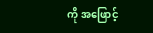ကို အဖြောင့်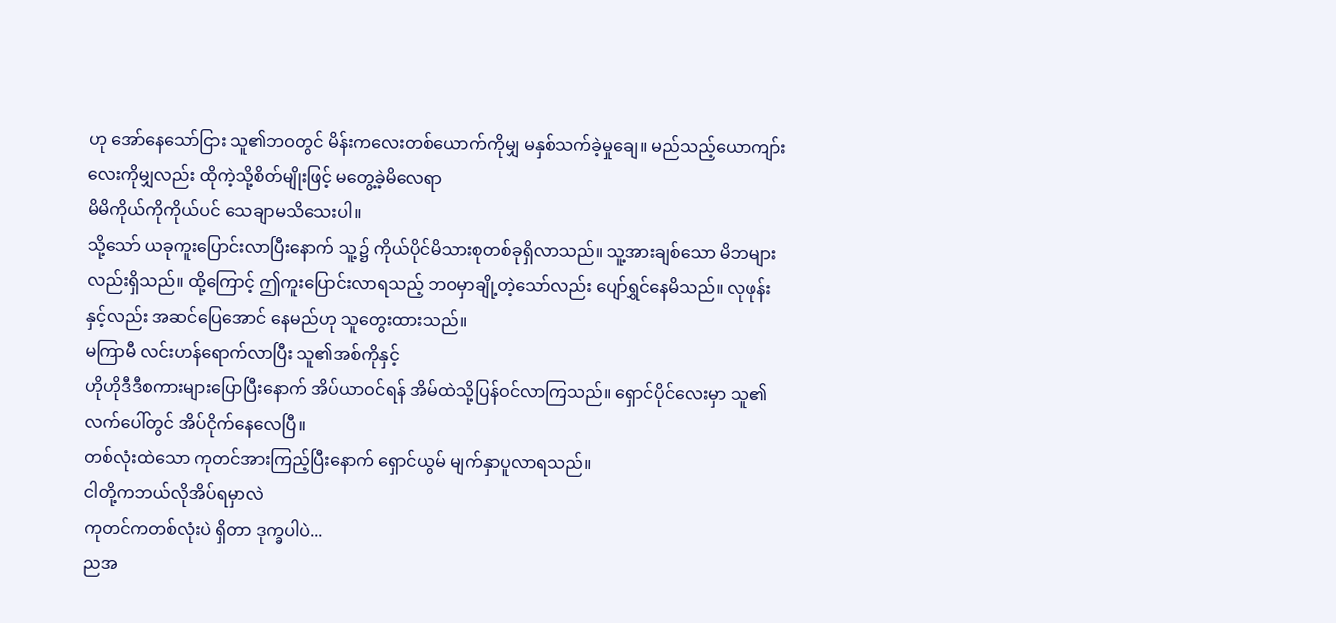ဟု အော်နေသော်ငြား သူ၏ဘဝတွင် မိန်းကလေးတစ်ယောက်ကိုမျှ မနှစ်သက်ခဲ့မှုချေ။ မည်သည့်ယောကျာ်းလေးကိုမျှလည်း ထိုကဲ့သို့စိတ်မျိုးဖြင့် မတွေ့ခဲ့မိလေရာ
မိမိကိုယ်ကိုကိုယ်ပင် သေချာမသိသေးပါ။
သို့သော် ယခုကူးပြောင်းလာပြီးနောက် သူ့၌ ကိုယ်ပိုင်မိသားစုတစ်ခုရှိလာသည်။ သူ့အားချစ်သော မိဘများလည်းရှိသည်။ ထို့ကြောင့် ဤကူးပြောင်းလာရသည့် ဘဝမှာချို့တဲ့သော်လည်း ပျော်ရွှင်နေမိသည်။ လုဖုန်းနှင့်လည်း အဆင်ပြေအောင် နေမည်ဟု သူတွေးထားသည်။
မကြာမီ လင်းဟန်ရောက်လာပြီး သူ၏အစ်ကိုနှင့်
ဟိုဟိုဒီဒီစကားများပြောပြီးနောက် အိပ်ယာဝင်ရန် အိမ်ထဲသို့ပြန်ဝင်လာကြသည်။ ရှောင်ပိုင်လေးမှာ သူ၏လက်ပေါ်တွင် အိပ်ငိုက်နေလေပြီ။
တစ်လုံးထဲသော ကုတင်အားကြည့်ပြီးနောက် ရှောင်ယွမ် မျက်နှာပူလာရသည်။
ငါတို့ကဘယ်လိုအိပ်ရမှာလဲ
ကုတင်ကတစ်လုံးပဲ ရှိတာ ဒုက္ခပါပဲ...
ညအ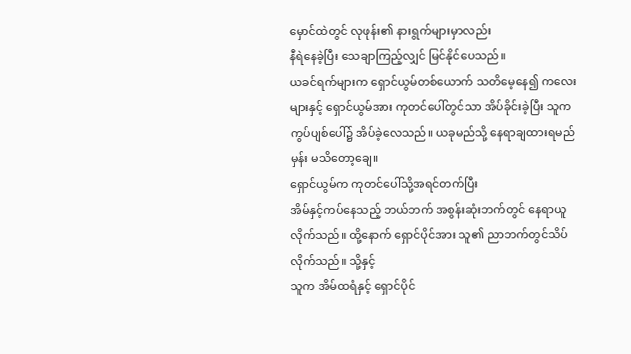မှောင်ထဲတွင် လုဖုန်း၏ နားရွက်များမှာလည်း
နီရဲနေခဲ့ပြီး သေချာကြည့်လျှင် မြင်နိုင်ပေသည်။
ယခင်ရက်များက ရှောင်ယွမ်တစ်ယောက် သတိမေ့နေ၍ ကလေးများနှင့် ရှောင်ယွမ်အား ကုတင်ပေါ်တွင်သာ အိပ်ခိုင်းခဲ့ပြီး သူက ကွပ်ပျစ်ပေါ်၌ အိပ်ခဲ့လေသည်။ ယခုမည်သို့ နေရာချထားရမည်မှန်း မသိတော့ချေ။
ရှောင်ယွမ်က ကုတင်ပေါ်သို့အရင်တက်ပြီး
အိမ်နှင့်ကပ်နေသည့် ဘယ်ဘက် အစွန်းဆုံးဘက်တွင် နေရာယူလိုက်သည်။ ထို့နောက် ရှောင်ပိုင်အား သူ၏ ညာဘက်တွင်သိပ်လိုက်သည်။ သို့နှင့်
သူက အိမ်ထရံနှင့် ရှောင်ပိုင်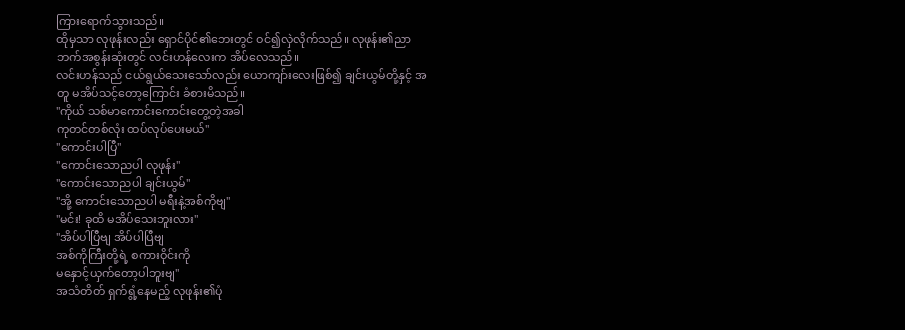ကြားရောက်သွားသည်။
ထိုမှသာ လုဖုန်းလည်း ရှောင်ပိုင်၏ဘေးတွင် ဝင်၍လှဲလိုက်သည်။ လုဖုန်း၏ညာဘက်အစွန်းဆုံးတွင် လင်းဟန်လေးက အိပ်လေသည်။
လင်းဟန်သည် ငယ်ရွယ်သေးသော်လည်း ယောကျာ်းလေးဖြစ်၍ ချင်းယွမ်တို့နှင့် အတူ မအိပ်သင့်တော့ကြောင်း ခံစားမိသည်။
"ကိုယ် သစ်မာကောင်းကောင်းတွေ့တဲ့အခါ
ကုတင်တစ်လုံး ထပ်လုပ်ပေးမယ်"
"ကောင်းပါပြီ"
"ကောင်းသောညပါ လုဖုန်း"
"ကောင်းသောညပါ ချင်းယွမ်"
"အို့ ကောင်းသောညပါ မရီးနဲ့အစ်ကိုဗျ"
"မင်း! ခုထိ မအိပ်သေးဘူးလား"
"အိပ်ပါပြီဗျ အိပ်ပါပြီဗျ
အစ်ကိုကြီးတို့ရဲ့ စကားဝိုင်းကို
မနှောင့်ယှက်တော့ပါဘူးဗျ"
အသံတိတ် ရှက်ရွံ့နေမည့် လုဖုန်း၏ပုံ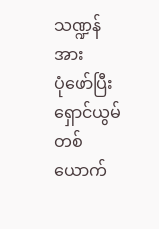သဏ္ဍန်အား
ပုံဖော်ပြီး ရှောင်ယွမ်တစ်ယောက်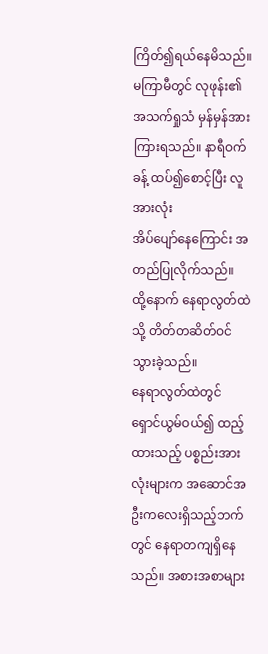ကြိတ်၍ရယ်နေမိသည်။
မကြာမီတွင် လုဖုန်း၏အသက်ရှုသံ မှန်မှန်အား ကြားရသည်။ နာရီဝက်ခန့် ထပ်၍စောင့်ပြီး လူအားလုံး
အိပ်ပျော်နေကြောင်း အတည်ပြုလိုက်သည်။
ထို့နောက် နေရာလွတ်ထဲသို့ တိတ်တဆိတ်ဝင်သွားခဲ့သည်။
နေရာလွတ်ထဲတွင် ရှောင်ယွမ်ဝယ်၍ ထည့်ထားသည့် ပစ္စည်းအားလုံးများက အဆောင်အဦးကလေးရှိသည့်ဘက်တွင် နေရာတကျရှိနေသည်။ အစားအစာများ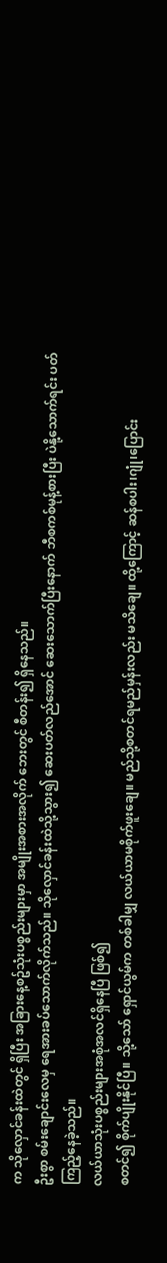က သိုလှောင်ခန်းထဲတွင် ရှိပြီး အခြားနေ့စဥ်သုံးပစ္စည်းများမှာ အမျိုးအစားအလိုက် ဘေးတွင် စီတန်း၍ ရှိနေသည်။
ဦးစွာ စမ်းချောင်းလေမှ ရေအားခပ်သောက်လိုက်သည်။ သိုလှောင်ခန်းထဲသို့သွား၍ ဆေးပတ်လည်အောင် ဆေးသောက်ပြီးနောက် ဘီစကစ်မုန့်စားပြီး ပဲနို့သောက်ရင်း ပတ်ကြည့်နေခဲ့သည်။
လယ်ယာသုံးပစ္စည်းများအစုံအလင်ရှိနေပြီ ဖြစ်၍
စတင်၍ စိုက်ပျိုးနိုင်ပြီ။ သို့သော် ရှောင်ယွမ်က တစ်ခါမျှ လယ်ယာမစိုက်ဖူးချေ။ မည်သို့စတင်ရမည်မှန်းလည်း မသိချေ။ ထို့ကြောင့် ဆန်စပါး၊ဂျုံ၊ပြောင်း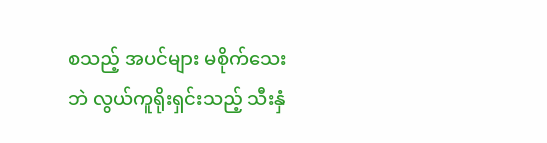စသည့် အပင်များ မစိုက်သေးဘဲ လွယ်ကူရိုးရှင်းသည့် သီးနှံ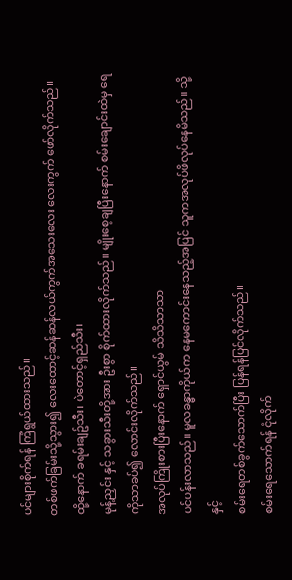ပင်များစိုက်ရန် ကြံရွယ်ထားသည်။
တစ်ဖက်ခြမ်းသို့သွား၍ လေးထောင့်ဆန်ဆန်လယ်ကွက်အသေးလေး လေးကွက် ဖော်လိုက်သည်။ ထို့နောက် ခရမ်းချဥ်သီး၊ ပဲတောင့်ရှည်သီး၊
မုန့်ညှင်း နှင့် သခွားသီးတို့အား ဦးစွာ စိုက်ထားလိုက်သည်။ မျိုးစေ့ချပြီးနောက် စမ်းချောင်းထဲမှ ရေကိုသာခပ်၍ လောင်းလိုက်သည်။
အလုပ်ကြိုးစားပြီးနောက် ရှောင်ယွမ် သိသိသာသာ
ပင်ပန်းလာသည်။ မူလခန္ဓာကိုယ်က နေမကောင်းနေသည့်အပြင် သူကအလုပ်ဖိလုပ်နေမိသည်။ သို့နှင့်
စမ်းရေတစ်ခွက်သောက်ပြီး ပြန်ရန်ပြင်လိုက်သည်။
စမ်းရေသောက်ရန် ငုံလိုက်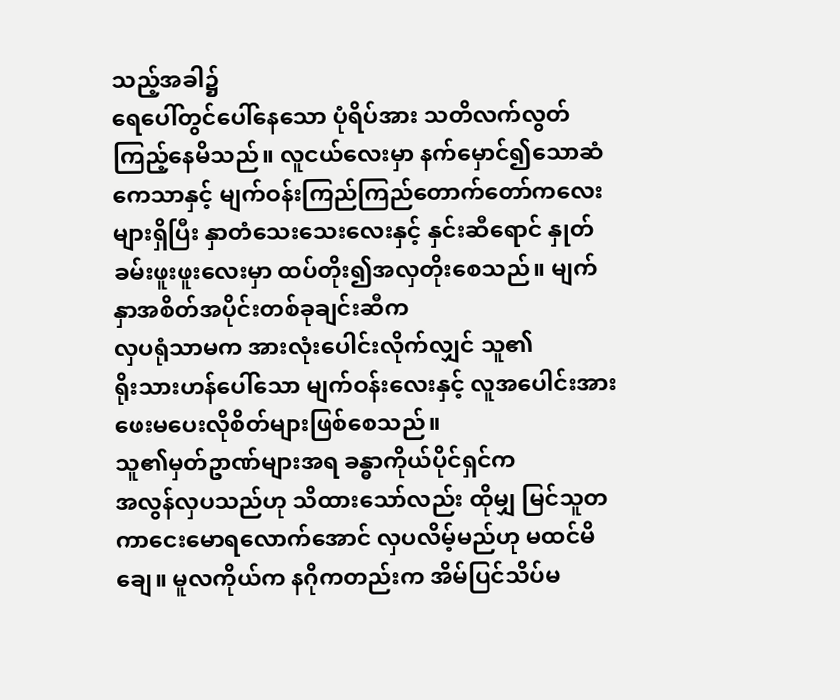သည့်အခါ၌
ရေပေါ်တွင်ပေါ်နေသော ပုံရိပ်အား သတိလက်လွတ်ကြည့်နေမိသည်။ လူငယ်လေးမှာ နက်မှောင်၍သောဆံကေသာနှင့် မျက်ဝန်းကြည်ကြည်တောက်တော်ကလေးများရှိပြီး နှာတံသေးသေးလေးနှင့် နှင်းဆီရောင် နှုတ်ခမ်းဖူးဖူးလေးမှာ ထပ်တိုး၍အလှတိုးစေသည်။ မျက်နှာအစိတ်အပိုင်းတစ်ခုချင်းဆီက
လှပရုံသာမက အားလုံးပေါင်းလိုက်လျှင် သူ၏
ရိုးသားဟန်ပေါ်သော မျက်ဝန်းလေးနှင့် လူအပေါင်းအား ဖေးမပေးလိုစိတ်များဖြစ်စေသည်။
သူ၏မှတ်ဥာဏ်များအရ ခန္ဓာကိုယ်ပိုင်ရှင်က
အလွန်လှပသည်ဟု သိထားသော်လည်း ထိုမျှ မြင်သူတကာငေးမောရလောက်အောင် လှပလိမ့်မည်ဟု မထင်မိချေ။ မူလကိုယ်က နဂိုကတည်းက အိမ်ပြင်သိပ်မ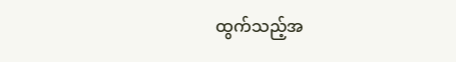ထွက်သည့်အ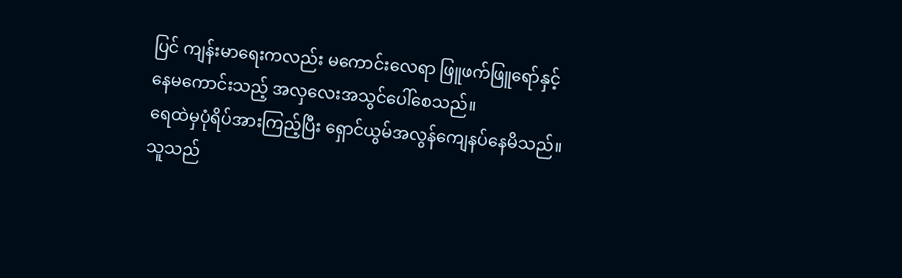ပြင် ကျန်းမာရေးကလည်း မကောင်းလေရာ ဖြူဖက်ဖြူရော်နှင့် နေမကောင်းသည့် အလှလေးအသွင်ပေါ်စေသည်။
ရေထဲမှပုံရိပ်အားကြည့်ပြီး ရှောင်ယွမ်အလွန်ကျေနပ်နေမိသည်။ သူသည်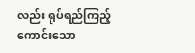လည်း ရုပ်ရည်ကြည့်ကောင်းသော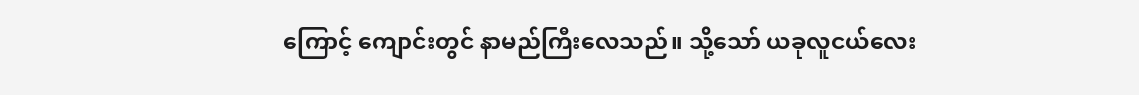ကြောင့် ကျောင်းတွင် နာမည်ကြီးလေသည်။ သို့သော် ယခုလူငယ်လေး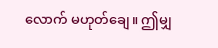လောက် မဟုတ်ချေ။ ဤမျှ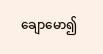ချောမော၍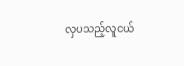လှပသည့်လူငယ်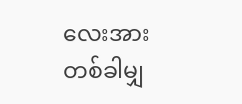လေးအား တစ်ခါမျှ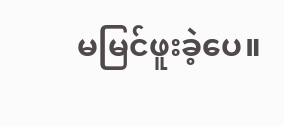မမြင်ဖူးခဲ့ပေ။